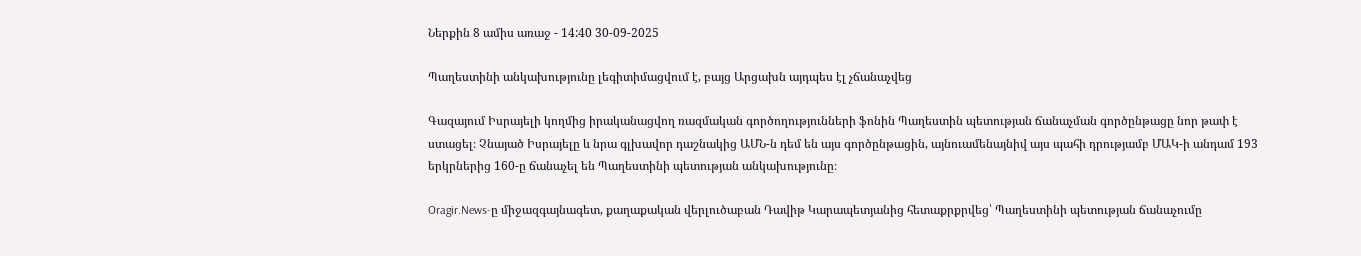Ներքին 8 ամիս առաջ - 14:40 30-09-2025

Պաղեստինի անկախությունը լեգիտիմացվում է, բայց Արցախն այդպես էլ չճանաչվեց

Գազայում Իսրայելի կողմից իրականացվող ռազմական գործողությունների ֆոնին Պաղեստին պետության ճանաչման գործընթացը նոր թափ է ստացել։ Չնայած Իսրայելը և նրա գլխավոր դաշնակից ԱՄՆ-ն դեմ են այս գործընթացին, այնուամենայնիվ այս պահի դրությամբ ՄԱԿ-ի անդամ 193 երկրներից 160-ը ճանաչել են Պաղեստինի պետության անկախությունը։

Oragir.News-ը միջազգայնագետ, քաղաքական վերլուծաբան Դավիթ Կարապետյանից հետաքրքրվեց՝ Պաղեստինի պետության ճանաչումը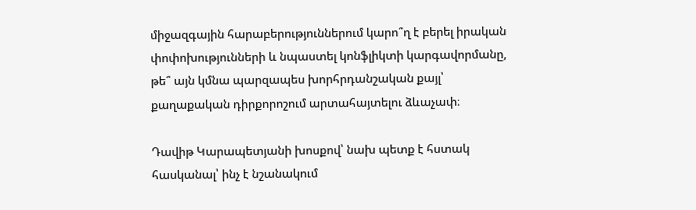միջազգային հարաբերություններում կարո՞ղ է բերել իրական փոփոխությունների և նպաստել կոնֆլիկտի կարգավորմանը, թե՞ այն կմնա պարզապես խորհրդանշական քայլ՝ քաղաքական դիրքորոշում արտահայտելու ձևաչափ։

Դավիթ Կարապետյանի խոսքով՝ նախ պետք է հստակ հասկանալ՝ ինչ է նշանակում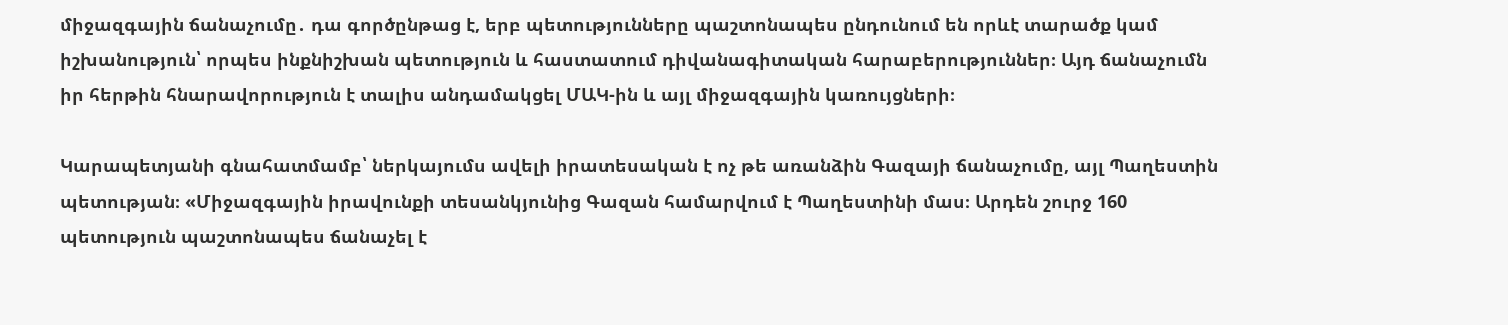միջազգային ճանաչումը․ դա գործընթաց է, երբ պետությունները պաշտոնապես ընդունում են որևէ տարածք կամ իշխանություն՝ որպես ինքնիշխան պետություն և հաստատում դիվանագիտական հարաբերություններ։ Այդ ճանաչումն իր հերթին հնարավորություն է տալիս անդամակցել ՄԱԿ-ին և այլ միջազգային կառույցների։

Կարապետյանի գնահատմամբ՝ ներկայումս ավելի իրատեսական է ոչ թե առանձին Գազայի ճանաչումը, այլ Պաղեստին պետության։ «Միջազգային իրավունքի տեսանկյունից Գազան համարվում է Պաղեստինի մաս։ Արդեն շուրջ 160 պետություն պաշտոնապես ճանաչել է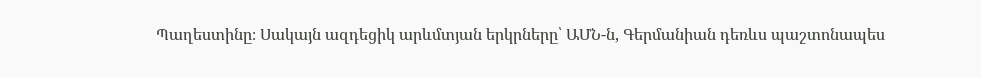Պաղեստինը։ Սակայն ազդեցիկ արևմտյան երկրները՝ ԱՄՆ-ն, Գերմանիան դեռևս պաշտոնապես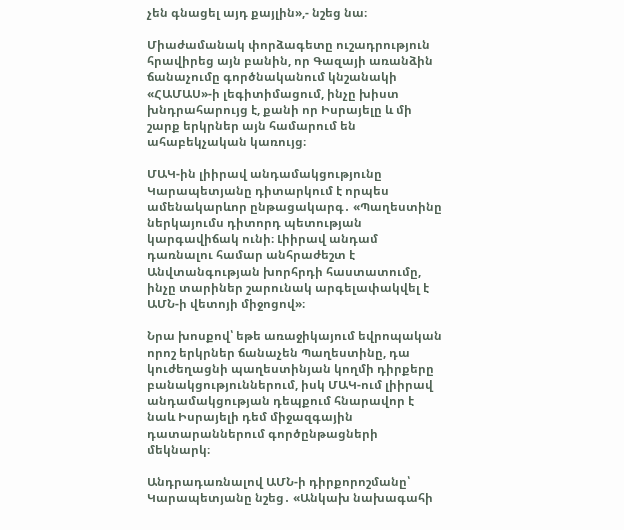չեն գնացել այդ քայլին»,- նշեց նա։

Միաժամանակ փորձագետը ուշադրություն հրավիրեց այն բանին, որ Գազայի առանձին ճանաչումը գործնականում կնշանակի «ՀԱՄԱՍ»-ի լեգիտիմացում, ինչը խիստ խնդրահարույց է, քանի որ Իսրայելը և մի շարք երկրներ այն համարում են ահաբեկչական կառույց։

ՄԱԿ-ին լիիրավ անդամակցությունը Կարապետյանը դիտարկում է որպես ամենակարևոր ընթացակարգ․ «Պաղեստինը ներկայումս դիտորդ պետության կարգավիճակ ունի։ Լիիրավ անդամ դառնալու համար անհրաժեշտ է Անվտանգության խորհրդի հաստատումը, ինչը տարիներ շարունակ արգելափակվել է ԱՄՆ-ի վետոյի միջոցով»։

Նրա խոսքով՝ եթե առաջիկայում եվրոպական որոշ երկրներ ճանաչեն Պաղեստինը, դա կուժեղացնի պաղեստինյան կողմի դիրքերը բանակցություններում, իսկ ՄԱԿ-ում լիիրավ անդամակցության դեպքում հնարավոր է նաև Իսրայելի դեմ միջազգային դատարաններում գործընթացների մեկնարկ։

Անդրադառնալով ԱՄՆ-ի դիրքորոշմանը՝ Կարապետյանը նշեց․ «Անկախ նախագահի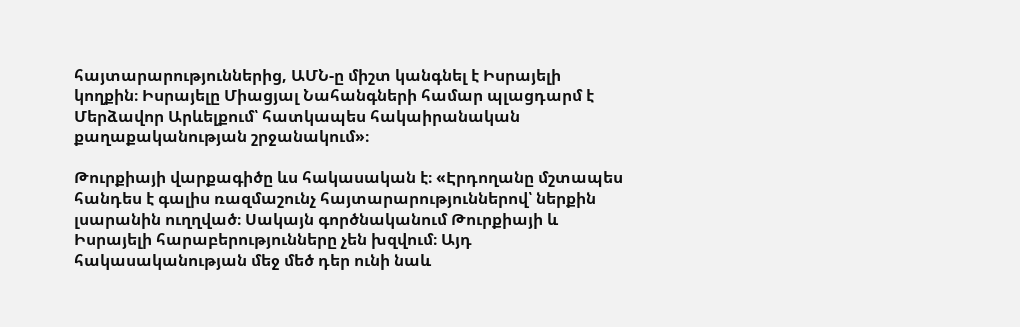հայտարարություններից, ԱՄՆ-ը միշտ կանգնել է Իսրայելի կողքին։ Իսրայելը Միացյալ Նահանգների համար պլացդարմ է Մերձավոր Արևելքում՝ հատկապես հակաիրանական քաղաքականության շրջանակում»։

Թուրքիայի վարքագիծը ևս հակասական է։ «Էրդողանը մշտապես հանդես է գալիս ռազմաշունչ հայտարարություններով՝ ներքին լսարանին ուղղված։ Սակայն գործնականում Թուրքիայի և Իսրայելի հարաբերությունները չեն խզվում։ Այդ հակասականության մեջ մեծ դեր ունի նաև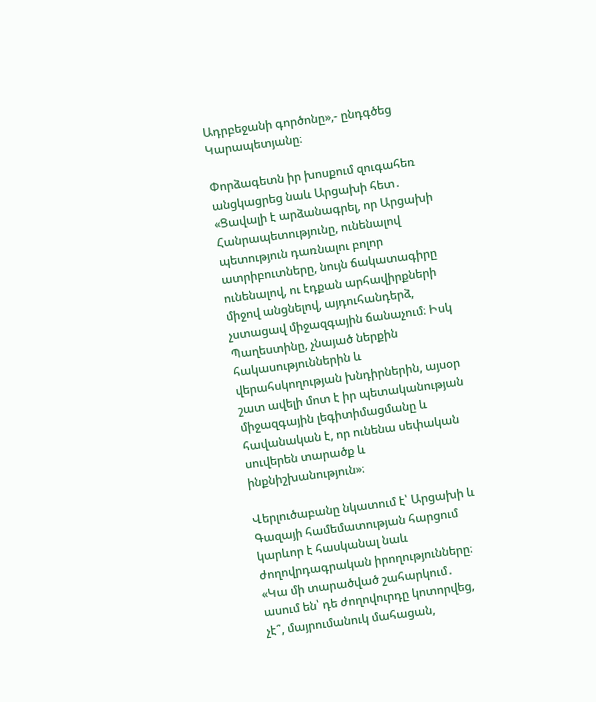Ադրբեջանի գործոնը»,- ընդգծեց Կարապետյանը։

Փորձագետն իր խոսքում զուգահեռ անցկացրեց նաև Արցախի հետ․ «Ցավալի է արձանագրել, որ Արցախի Հանրապետությունը, ունենալով պետություն դառնալու բոլոր ատրիբուտները, նույն ճակատագիրը ունենալով, ու էդքան արհավիրքների միջով անցնելով, այդուհանդերձ, չստացավ միջազգային ճանաչում։ Իսկ Պաղեստինը, չնայած ներքին հակասություններին և վերահսկողության խնդիրներին, այսօր շատ ավելի մոտ է իր պետականության միջազգային լեգիտիմացմանը և հավանական է, որ ունենա սեփական սուվերեն տարածք և ինքնիշխանություն»։

Վերլուծաբանը նկատում է՝ Արցախի և Գազայի համեմատության հարցում կարևոր է հասկանալ նաև ժողովրդագրական իրողությունները։ «Կա մի տարածված շահարկում․ ասում են՝ դե ժողովուրդը կոտորվեց, չէ՞, մայրումանուկ մահացան,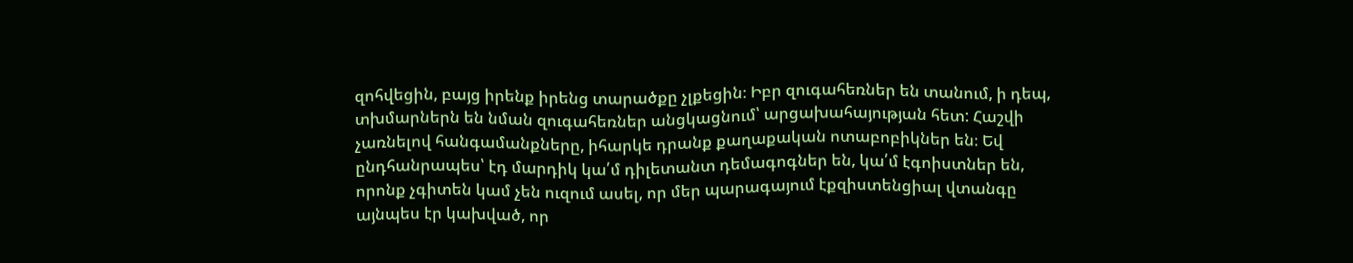զոհվեցին, բայց իրենք իրենց տարածքը չլքեցին։ Իբր զուգահեռներ են տանում, ի դեպ, տխմարներն են նման զուգահեռներ անցկացնում՝ արցախահայության հետ: Հաշվի չառնելով հանգամանքները, իհարկե դրանք քաղաքական ոտաբոբիկներ են։ Եվ ընդհանրապես՝ էդ մարդիկ կա՛մ դիլետանտ դեմագոգներ են, կա՛մ էգոիստներ են, որոնք չգիտեն կամ չեն ուզում ասել, որ մեր պարագայում էքզիստենցիալ վտանգը այնպես էր կախված, որ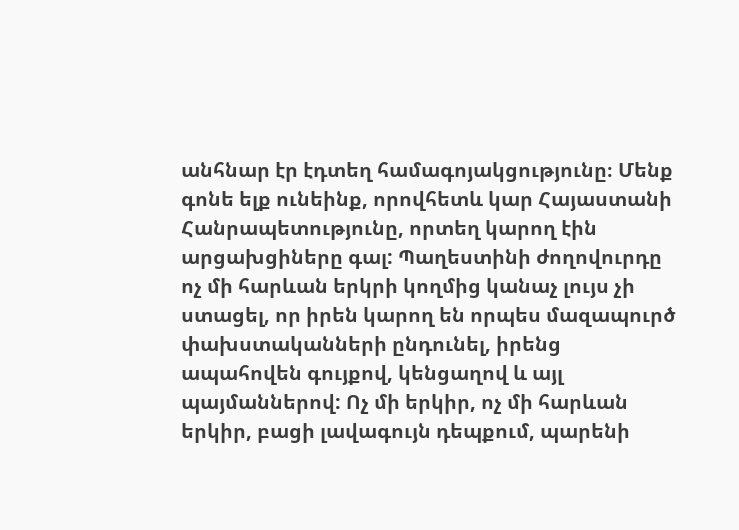անհնար էր էդտեղ համագոյակցությունը։ Մենք գոնե ելք ունեինք, որովհետև կար Հայաստանի Հանրապետությունը, որտեղ կարող էին արցախցիները գալ: Պաղեստինի ժողովուրդը ոչ մի հարևան երկրի կողմից կանաչ լույս չի ստացել, որ իրեն կարող են որպես մազապուրծ փախստականների ընդունել, իրենց ապահովեն գույքով, կենցաղով և այլ պայմաններով: Ոչ մի երկիր, ոչ մի հարևան երկիր, բացի լավագույն դեպքում, պարենի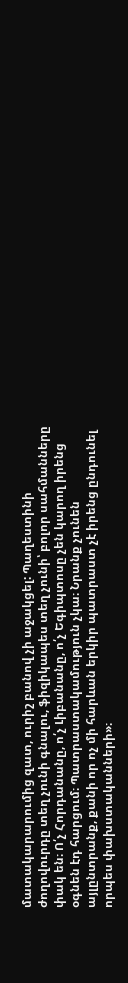մատակարարումից զատ, ուրիշ բանով չի աջակցել: Պաղեստինի ժողովուրդը տեղ չունի գնալու, ֆիզիկապես տեղ չունի՝ բոլոր սահմանները փակ են։ Ո՛չ Հորդանանը, ո՛չ Լիբանանը, ո՛չ Եգիպտոսը չեն կարող իրենց օգնեն էդ հարցում։ Պատրաստակամություն չկա։ Նրանք չունեն այլընտրանք, քանի որ ոչ մի հարևան երկիր պատրաստ չէ իրենց ընդունել որպես փախստականների»։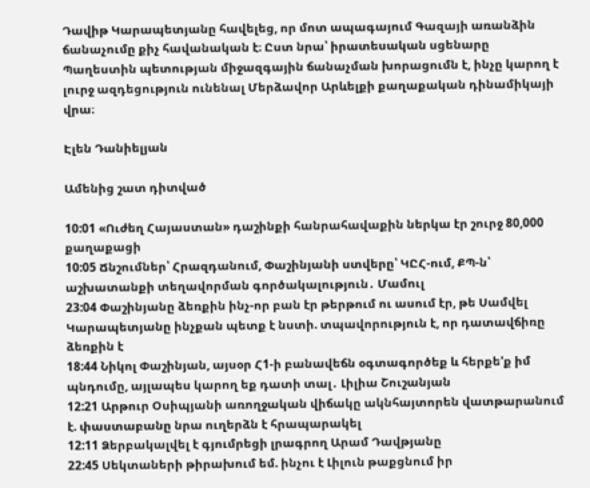Դավիթ Կարապետյանը հավելեց, որ մոտ ապագայում Գազայի առանձին ճանաչումը քիչ հավանական է։ Ըստ նրա՝ իրատեսական սցենարը Պաղեստին պետության միջազգային ճանաչման խորացումն է, ինչը կարող է լուրջ ազդեցություն ունենալ Մերձավոր Արևելքի քաղաքական դինամիկայի վրա։

Էլեն Դանիելյան

Ամենից շատ դիտված

10:01 «Ուժեղ Հայաստան» դաշինքի հանրահավաքին ներկա էր շուրջ 80,000 քաղաքացի
10:05 Ճնշումներ՝ Հրազդանում, Փաշինյանի ստվերը՝ ԿԸՀ-ում, ՔՊ-ն՝ աշխատանքի տեղավորման գործակալություն․ Մամուլ
23:04 Փաշինյանը ձեռքին ինչ-որ բան էր թերթում ու ասում էր, թե Սամվել Կարապետյանը ինչքան պետք է նստի. տպավորություն է, որ դատավճիռը ձեռքին է
18:44 Նիկոլ Փաշինյան, այսօր Հ1-ի բանավեճն օգտագործեք և հերքե'ք իմ պնդումը, այլապես կարող եք դատի տալ․ Լիլիա Շուշանյան
12:21 Արթուր Օսիպյանի առողջական վիճակը ակնհայտորեն վատթարանում է. փաստաբանը նրա ուղերձն է հրապարակել
12:11 Ձերբակալվել է գյումրեցի լրագրող Արամ Դավթյանը
22:45 Սեկտաների թիրախում եմ. ինչու է Լիլուն թաքցնում իր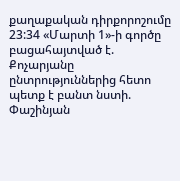քաղաքական դիրքորոշումը
23:34 «Մարտի 1»-ի գործը բացահայտված է. Քոչարյանը ընտրություններից հետո պետք է բանտ նստի. Փաշինյան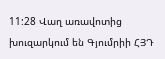11:28 Վաղ առավոտից խուզարկում են Գյումրիի ՀՅԴ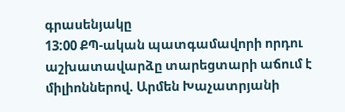գրասենյակը
13:00 ՔՊ-ական պատգամավորի որդու աշխատավարձը տարեցտարի աճում է միլիոններով. Արմեն Խաչատրյանի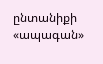ընտանիքի «ապագան»